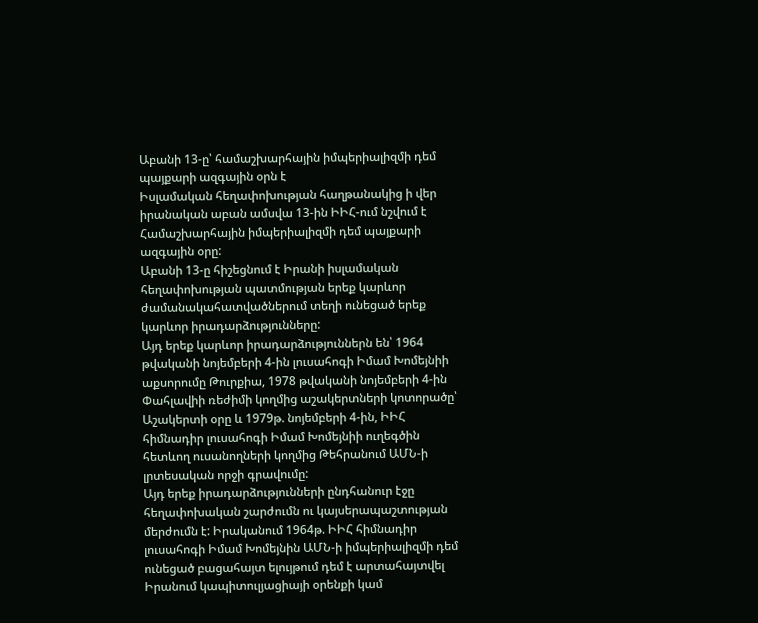Աբանի 13-ը՝ համաշխարհային իմպերիալիզմի դեմ պայքարի ազգային օրն է
Իսլամական հեղափոխության հաղթանակից ի վեր իրանական աբան ամսվա 13-ին ԻԻՀ-ում նշվում է Համաշխարհային իմպերիալիզմի դեմ պայքարի ազգային օրը:
Աբանի 13-ը հիշեցնում է Իրանի իսլամական հեղափոխության պատմության երեք կարևոր ժամանակահատվածներում տեղի ունեցած երեք կարևոր իրադարձությունները:
Այդ երեք կարևոր իրադարձություններն են՝ 1964 թվականի նոյեմբերի 4-ին լուսահոգի Իմամ Խոմեյնիի աքսորումը Թուրքիա, 1978 թվականի նոյեմբերի 4-ին Փահլավիի ռեժիմի կողմից աշակերտների կոտորածը՝ Աշակերտի օրը և 1979թ. նոյեմբերի 4-ին, ԻԻՀ հիմնադիր լուսահոգի Իմամ Խոմեյնիի ուղեգծին հետևող ուսանողների կողմից Թեհրանում ԱՄՆ-ի լրտեսական որջի գրավումը:
Այդ երեք իրադարձությունների ընդհանուր էջը հեղափոխական շարժումն ու կայսերապաշտության մերժումն է: Իրականում 1964թ. ԻԻՀ հիմնադիր լուսահոգի Իմամ Խոմեյնին ԱՄՆ-ի իմպերիալիզմի դեմ ունեցած բացահայտ ելույթում դեմ է արտահայտվել Իրանում կապիտուլյացիայի օրենքի կամ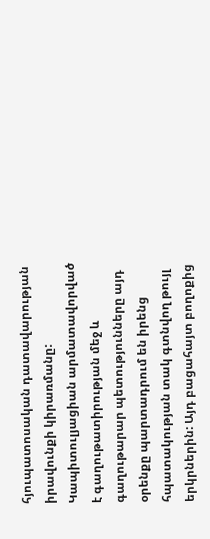հյուպատոսական դատավարության իրավունքի կիրառմանը: Կապիտուլյացիան արմատավորված է գաղութատիրության մեջ և գաղութարար պետությունները այդ օրենքը պարտադրում են իրենց հպատակության տակ գտնվող թույլ երկրներին: Այդ բացահայտ բողոքից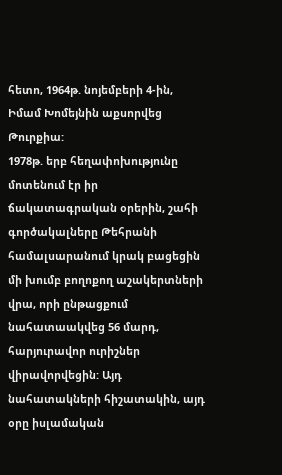հետո, 1964թ. նոյեմբերի 4-ին, Իմամ Խոմեյնին աքսորվեց Թուրքիա:
1978թ. երբ հեղափոխությունը մոտենում էր իր ճակատագրական օրերին, շահի գործակալները Թեհրանի համալսարանում կրակ բացեցին մի խումբ բողոքող աշակերտների վրա, որի ընթացքում նահատաակվեց 56 մարդ, հարյուրավոր ուրիշներ վիրավորվեցին: Այդ նահատակների հիշատակին, այդ օրը իսլամական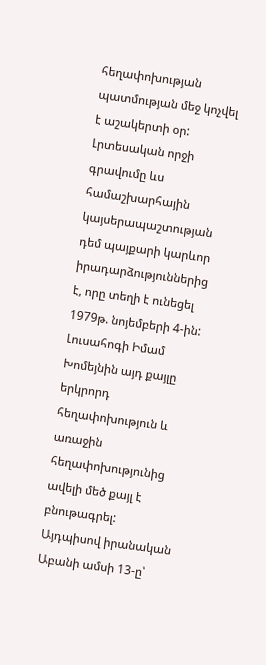հեղափոխության պատմության մեջ կոչվել է աշակերտի օր:
Լրտեսական որջի գրավումը ևս համաշխարհային կայսերապաշտության դեմ պայքարի կարևոր իրադարձություններից է, որը տեղի է ունեցել 1979թ. նոյեմբերի 4-ին: Լուսահոգի Իմամ Խոմեյնին այդ քայլը երկրորդ հեղափոխություն և առաջին հեղափոխությունից ավելի մեծ քայլ է բնութագրել:
Այդպիսով իրանական Աբանի ամսի 13-ը՝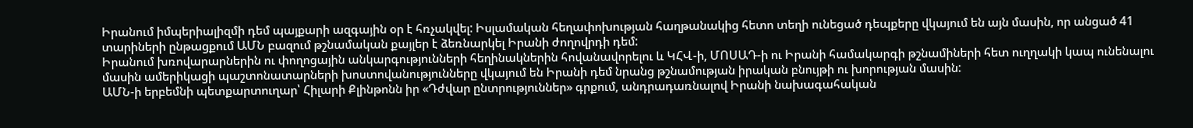Իրանում իմպերիալիզմի դեմ պայքարի ազգային օր է հռչակվել: Իսլամական հեղափոխության հաղթանակից հետո տեղի ունեցած դեպքերը վկայում են այն մասին, որ անցած 41 տարիների ընթացքում ԱՄՆ բազում թշնամական քայլեր է ձեռնարկել Իրանի ժողովրդի դեմ:
Իրանում խռովարարներին ու փողոցային անկարգությունների հեղինակներին հովանավորելու և ԿՀՎ-ի, ՄՈՍԱԴ-ի ու Իրանի համակարգի թշնամիների հետ ուղղակի կապ ունենալու մասին ամերիկացի պաշտոնատարների խոստովանությունները վկայում են Իրանի դեմ նրանց թշնամության իրական բնույթի ու խորության մասին:
ԱՄՆ-ի երբեմնի պետքարտուղար՝ Հիլարի Քլինթոնն իր «Դժվար ընտրություններ» գրքում, անդրադառնալով Իրանի նախագահական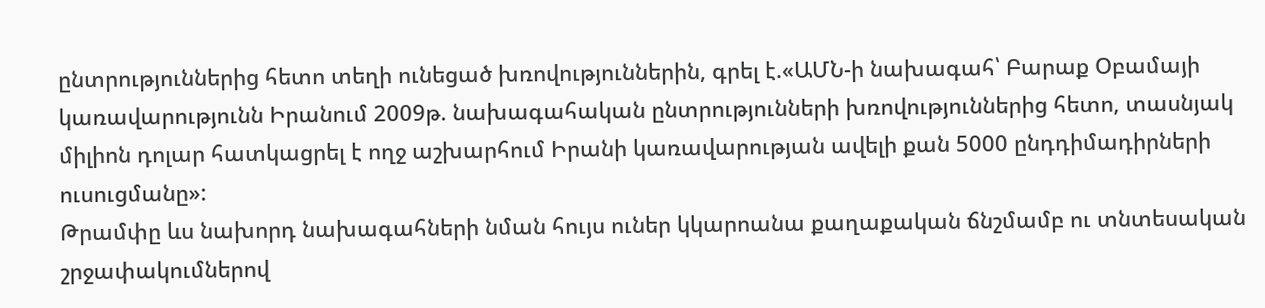ընտրություններից հետո տեղի ունեցած խռովություններին, գրել է.«ԱՄՆ-ի նախագահ՝ Բարաք Օբամայի կառավարությունն Իրանում 2009թ. նախագահական ընտրությունների խռովություններից հետո, տասնյակ միլիոն դոլար հատկացրել է ողջ աշխարհում Իրանի կառավարության ավելի քան 5000 ընդդիմադիրների ուսուցմանը»:
Թրամփը ևս նախորդ նախագահների նման հույս ուներ կկարոանա քաղաքական ճնշմամբ ու տնտեսական շրջափակումներով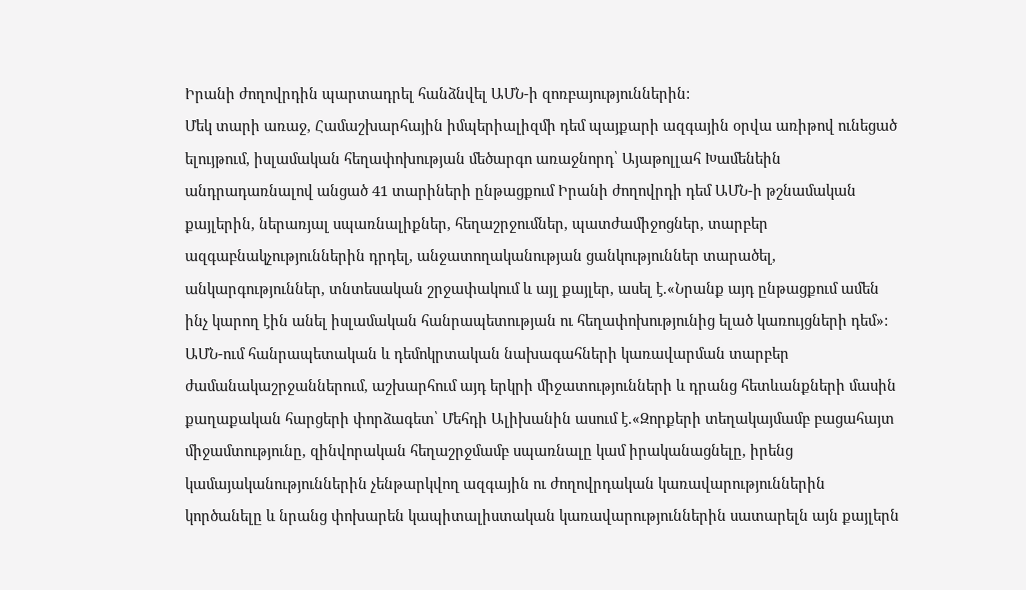Իրանի ժողովրդին պարտադրել հանձնվել ԱՄՆ-ի զոռբայություններին:
Մեկ տարի առաջ, Համաշխարհային իմպերիալիզմի դեմ պայքարի ազգային օրվա առիթով ունեցած ելույթում, իսլամական հեղափոխության մեծարգո առաջնորդ՝ Այաթոլլահ Խամենեին անդրադառնալով անցած 41 տարիների ընթացքում Իրանի ժողովրդի դեմ ԱՄՆ-ի թշնամական քայլերին, ներառյալ սպառնալիքներ, հեղաշրջումներ, պատժամիջոցներ, տարբեր ազգաբնակչություններին դրդել, անջատողականության ցանկություններ տարածել, անկարգություններ, տնտեսական շրջափակում և այլ քայլեր, ասել է.«Նրանք այդ ընթացքում ամեն ինչ կարող էին անել իսլամական հանրապետության ու հեղափոխությունից ելած կառույցների դեմ»:
ԱՄՆ-ում հանրապետական և դեմոկրտական նախագահների կառավարման տարբեր ժամանակաշրջաններում, աշխարհում այդ երկրի միջատությունների և դրանց հետևանքների մասին քաղաքական հարցերի փորձագետ՝ Մեհդի Ալիխանին ասում է.«Զորքերի տեղակայմամբ բացահայտ միջամտությունը, զինվորական հեղաշրջմամբ սպառնալը կամ իրականացնելը, իրենց կամայականություններին չենթարկվող ազգային ու ժողովրդական կառավարություններին կործանելը և նրանց փոխարեն կապիտալիստական կառավարություններին սատարելն այն քայլերն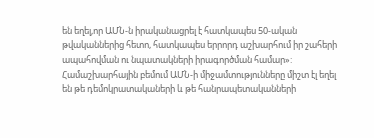են եղել,որ ԱՄՆ-ն իրականացրել է հատկապես 50-ական թվականներից հետո, հատկապես երրորդ աշխարհում իր շահերի ապահովման ու նպատակների իրագործման համար»:
Համաշխարհային բեմում ԱՄՆ-ի միջամտությունները միշտ էլ եղել են թե դեմոկրատակաների և թե հանրապետականների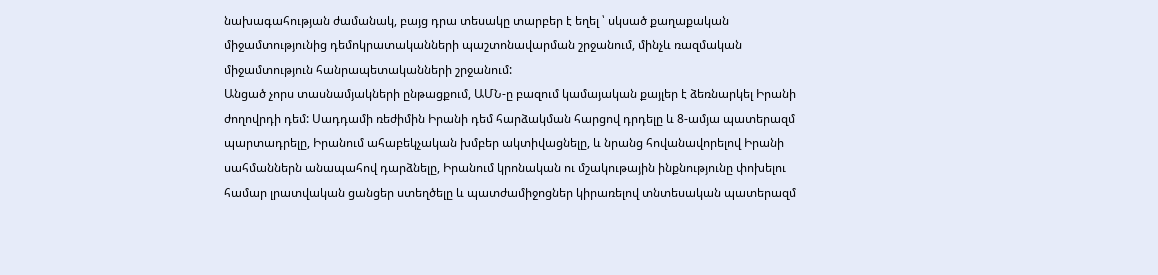նախագահության ժամանակ, բայց դրա տեսակը տարբեր է եղել ՝ սկսած քաղաքական միջամտությունից դեմոկրատականների պաշտոնավարման շրջանում, մինչև ռազմական միջամտություն հանրապետականների շրջանում:
Անցած չորս տասնամյակների ընթացքում, ԱՄՆ-ը բազում կամայական քայլեր է ձեռնարկել Իրանի ժողովրդի դեմ: Սադդամի ռեժիմին Իրանի դեմ հարձակման հարցով դրդելը և 8-ամյա պատերազմ պարտադրելը, Իրանում ահաբեկչական խմբեր ակտիվացնելը, և նրանց հովանավորելով Իրանի սահմաններն անապահով դարձնելը, Իրանում կրոնական ու մշակութային ինքնությունը փոխելու համար լրատվական ցանցեր ստեղծելը և պատժամիջոցներ կիրառելով տնտեսական պատերազմ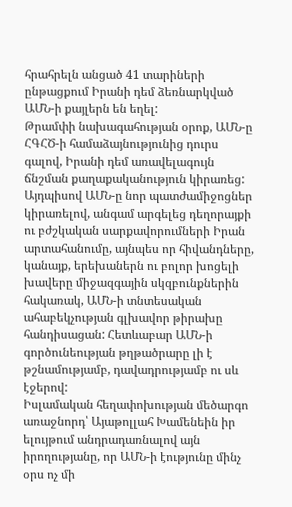հրահրելն անցած 41 տարիների ընթացքում Իրանի դեմ ձեռնարկված ԱՄՆ-ի քայլերն են եղել:
Թրամփի նախագահության օրոք, ԱՄՆ-ը ՀԳՀԾ-ի համաձայնությունից դուրս գալով, Իրանի դեմ առավելագույն ճնշման քաղաքականություն կիրառեց: Այդպիսով ԱՄՆ-ը նոր պատժամիջոցներ կիրառելով, անգամ արգելեց դեղորայքի ու բժշկական սարքավորումների Իրան արտահանումը, այնպես որ հիվանդները, կանայք, երեխաներն ու բոլոր խոցելի խավերը միջազգային սկզբունքներին հակառակ, ԱՄՆ-ի տնտեսական ահաբեկչության գլխավոր թիրախը հանդիսացան: Հետևաբար ԱՄՆ-ի գործունեության թղթածրարը լի է թշնամությամբ, դավադրությամբ ու սև էջերով:
Իսլամական հեղափոխության մեծարգո առաջնորդ՝ Այաթոլլահ Խամենեին իր ելույթում անդրադառնալով այն իրողությանը, որ ԱՄՆ-ի էությունը մինչ օրս ոչ մի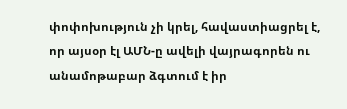փոփոխություն չի կրել, հավաստիացրել է, որ այսօր էլ ԱՄՆ-ը ավելի վայրագորեն ու անամոթաբար ձգտում է իր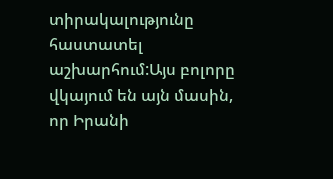տիրակալությունը հաստատել աշխարհում:Այս բոլորը վկայում են այն մասին, որ Իրանի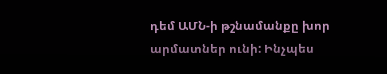դեմ ԱՄՆ-ի թշնամանքը խոր արմատներ ունի: Ինչպես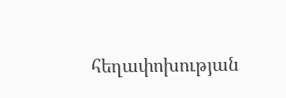հեղափոխության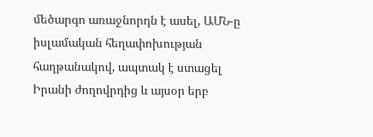մեծարգո առաջնորդն է ասել, ԱՄՆ-ը իսլամական հեղափոխության հաղթանակով, ապտակ է ստացել Իրանի ժողովրդից և այսօր երբ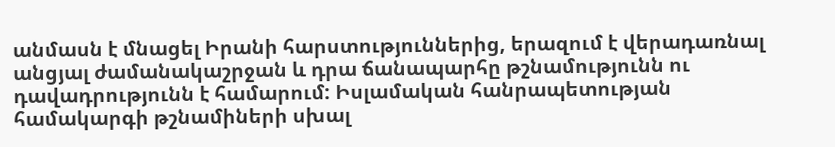անմասն է մնացել Իրանի հարստություններից, երազում է վերադառնալ անցյալ ժամանակաշրջան և դրա ճանապարհը թշնամությունն ու դավադրությունն է համարում: Իսլամական հանրապետության համակարգի թշնամիների սխալ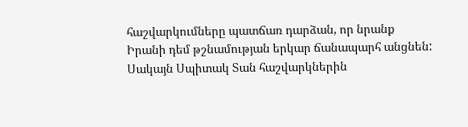հաշվարկումները պատճառ դարձան, որ նրանք Իրանի դեմ թշնամության երկար ճանապարհ անցնեն: Սակայն Սպիտակ Տան հաշվարկներին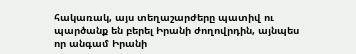հակառակ, այս տեղաշարժերը պատիվ ու պարծանք են բերել Իրանի ժողովրդին, այնպես որ անգամ Իրանի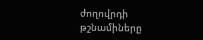ժողովրդի թշնամիները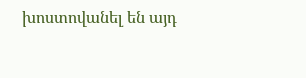խոստովանել են այդ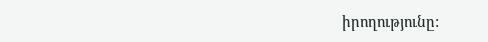իրողությունը: